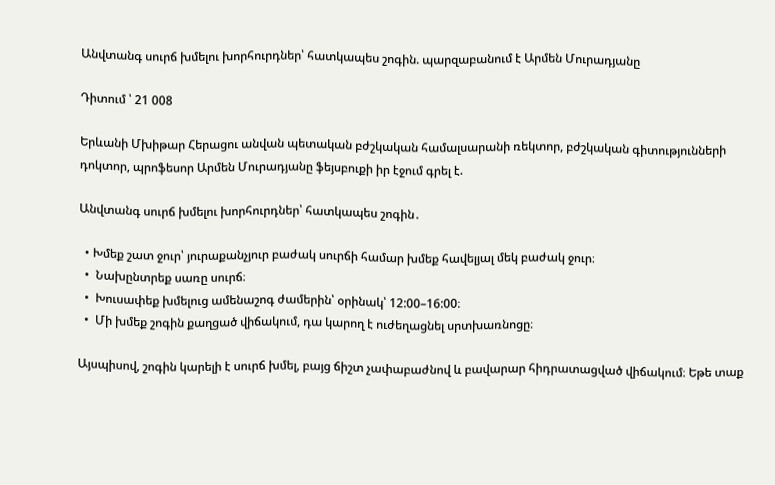Անվտանգ սուրճ խմելու խորհուրդներ՝ հատկապես շոգին. պարզաբանում է Արմեն Մուրադյանը

Դիտում ՝ 21 008

Երևանի Մխիթար Հերացու անվան պետական բժշկական համալսարանի ռեկտոր, բժշկական գիտությունների դոկտոր, պրոֆեսոր Արմեն Մուրադյանը ֆեյսբուքի իր էջում գրել է.

Անվտանգ սուրճ խմելու խորհուրդներ՝ հատկապես շոգին․

  • Խմեք շատ ջուր՝ յուրաքանչյուր բաժակ սուրճի համար խմեք հավելյալ մեկ բաժակ ջուր։
  •  Նախընտրեք սառը սուրճ։
  •  Խուսափեք խմելուց ամենաշոգ ժամերին՝ օրինակ՝ 12:00–16:00։
  •  Մի խմեք շոգին քաղցած վիճակում, դա կարող է ուժեղացնել սրտխառնոցը։

Այսպիսով, շոգին կարելի է սուրճ խմել, բայց ճիշտ չափաբաժնով և բավարար հիդրատացված վիճակում։ Եթե տաք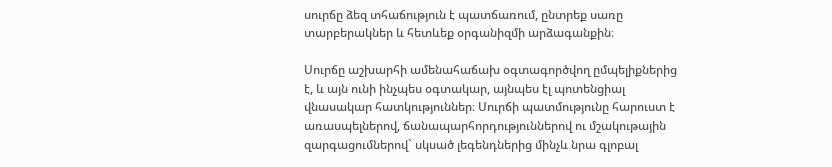սուրճը ձեզ տհաճություն է պատճառում, ընտրեք սառը տարբերակներ և հետևեք օրգանիզմի արձագանքին։

Սուրճը աշխարհի ամենահաճախ օգտագործվող ըմպելիքներից է, և այն ունի ինչպես օգտակար, այնպես էլ պոտենցիալ վնասակար հատկություններ։ Սուրճի պատմությունը հարուստ է առասպելներով, ճանապարհորդություններով ու մշակութային զարգացումներով` սկսած լեգենդներից մինչև նրա գլոբալ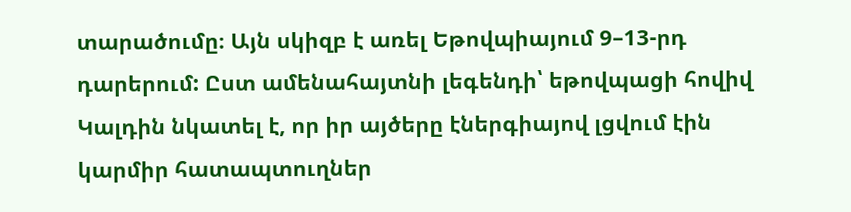տարածումը։ Այն սկիզբ է առել Եթովպիայում 9–13-րդ դարերում: Ըստ ամենահայտնի լեգենդի՝ եթովպացի հովիվ Կալդին նկատել է, որ իր այծերը էներգիայով լցվում էին կարմիր հատապտուղներ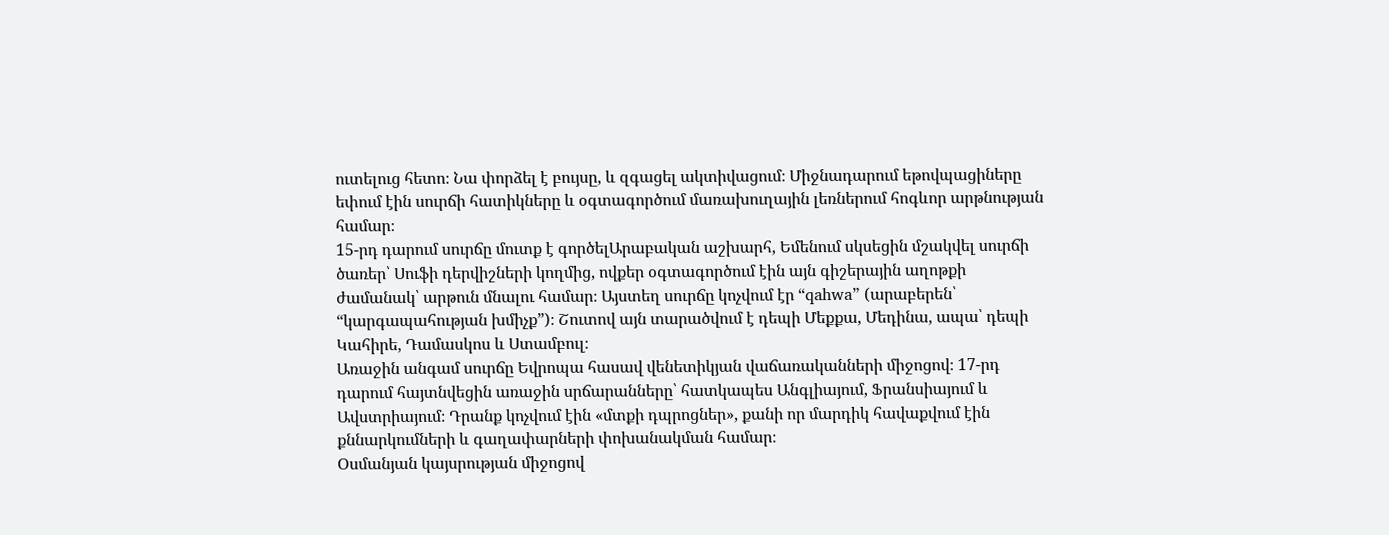ուտելուց հետո։ Նա փորձել է բույսը, և զգացել ակտիվացում։ Միջնադարում եթովպացիները եփում էին սուրճի հատիկները և օգտագործում մառախուղային լեռներում հոգևոր արթնության համար։
15-րդ դարում սուրճը մուտք է գործելԱրաբական աշխարհ, Եմենում սկսեցին մշակվել սուրճի ծառեր՝ Սուֆի դերվիշների կողմից, ովքեր օգտագործում էին այն գիշերային աղոթքի ժամանակ՝ արթուն մնալու համար։ Այստեղ սուրճը կոչվում էր “qahwa” (արաբերեն՝ “կարգապահության խմիչք”)։ Շուտով այն տարածվում է դեպի Մեքքա, Մեդինա, ապա՝ դեպի Կահիրե, Դամասկոս և Ստամբուլ։
Առաջին անգամ սուրճը Եվրոպա հասավ վենետիկյան վաճառականների միջոցով։ 17-րդ դարում հայտնվեցին առաջին սրճարանները՝ հատկապես Անգլիայում, Ֆրանսիայում և Ավստրիայում։ Դրանք կոչվում էին «մտքի դպրոցներ», քանի որ մարդիկ հավաքվում էին քննարկումների և գաղափարների փոխանակման համար։
Օսմանյան կայսրության միջոցով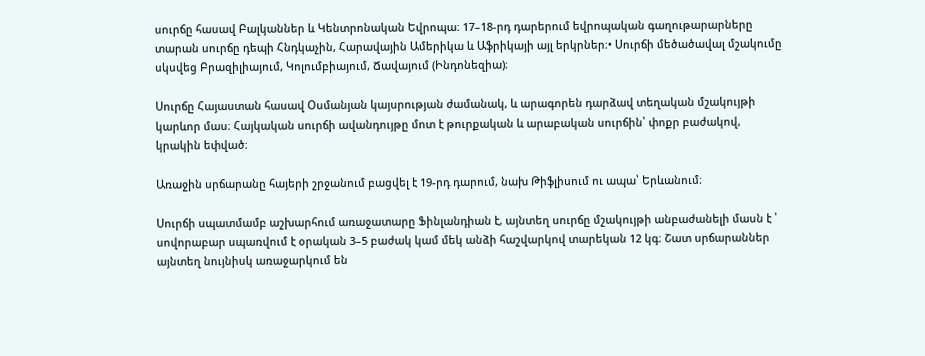սուրճը հասավ Բալկաններ և Կենտրոնական Եվրոպա։ 17–18-րդ դարերում եվրոպական գաղութարարները տարան սուրճը դեպի Հնդկաչին, Հարավային Ամերիկա և Աֆրիկայի այլ երկրներ։• Սուրճի մեծածավալ մշակումը սկսվեց Բրազիլիայում, Կոլումբիայում, Ճավայում (Ինդոնեզիա)։

Սուրճը Հայաստան հասավ Օսմանյան կայսրության ժամանակ, և արագորեն դարձավ տեղական մշակույթի կարևոր մաս։ Հայկական սուրճի ավանդույթը մոտ է թուրքական և արաբական սուրճին՝ փոքր բաժակով, կրակին եփված։

Առաջին սրճարանը հայերի շրջանում բացվել է 19-րդ դարում, նախ Թիֆլիսում ու ապա՝ Երևանում։

Սուրճի սպատմամբ աշխարհում առաջատարը Ֆինլանդիան է, այնտեղ սուրճը մշակույթի անբաժանելի մասն է ՝ սովորաբար սպառվում է օրական 3–5 բաժակ կամ մեկ անձի հաշվարկով տարեկան 12 կգ։ Շատ սրճարաններ այնտեղ նույնիսկ առաջարկում են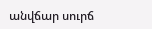անվճար սուրճ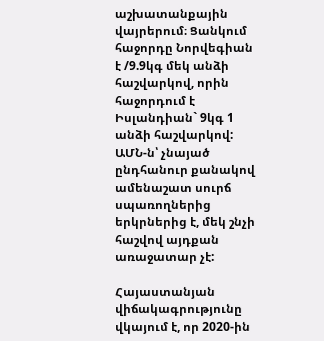աշխատանքային վայրերում։ Ցանկում հաջորդը Նորվեգիան է /9.9կգ մեկ անձի հաշվարկով, որին հաջորդում է Իսլանդիան` 9կգ 1 անձի հաշվարկով: ԱՄՆ-ն՝ չնայած ընդհանուր քանակով ամենաշատ սուրճ սպառողներից երկրներից է, մեկ շնչի հաշվով այդքան առաջատար չէ:

Հայաստանյան վիճակագրությունը վկայում է, որ 2020-ին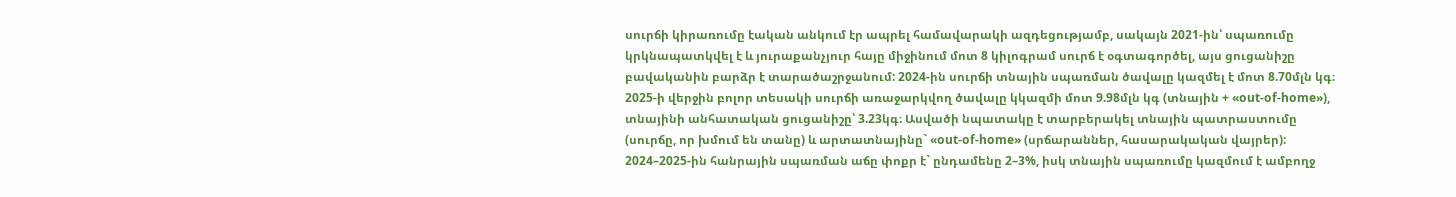սուրճի կիրառումը էական անկում էր ապրել համավարակի ազդեցությամբ, սակայն 2021-ին՝ սպառումը կրկնապատկվել է և յուրաքանչյուր հայը միջինում մոտ 8 կիլոգրամ սուրճ է օգտագործել, այս ցուցանիշը բավականին բարձր է տարածաշրջանում: 2024-ին սուրճի տնային սպառման ծավալը կազմել է մոտ 8.70մլն կգ։ 2025-ի վերջին բոլոր տեսակի սուրճի առաջարկվող ծավալը կկազմի մոտ 9.98մլն կգ (տնային + «out‑of‑home»), տնայինի անհատական ցուցանիշը՝ 3.23կգ։ Ասվածի նպատակը է տարբերակել տնային պատրաստումը (սուրճը, որ խմում են տանը) և արտատնայինը` «out‑of‑home» (սրճարաններ, հասարակական վայրեր): 2024–2025-ին հանրային սպառման աճը փոքր է` ընդամենը 2–3%, իսկ տնային սպառումը կազմում է ամբողջ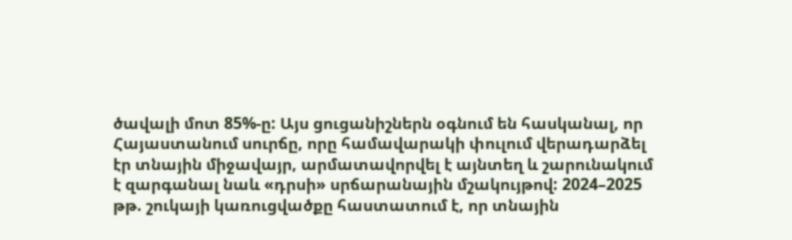ծավալի մոտ 85%-ը: Այս ցուցանիշներն օգնում են հասկանալ, որ Հայաստանում սուրճը, որը համավարակի փուլում վերադարձել էր տնային միջավայր, արմատավորվել է այնտեղ և շարունակում է զարգանալ նաև «դրսի» սրճարանային մշակույթով: 2024–2025 թթ. շուկայի կառուցվածքը հաստատում է, որ տնային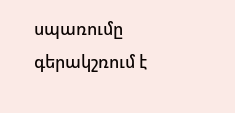սպառումը գերակշռում է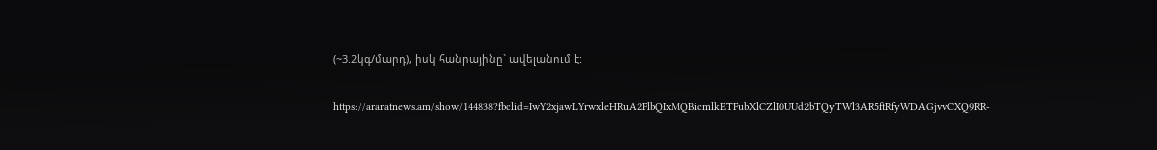(~3.2կգ/մարդ), իսկ հանրայինը` ավելանում է:

https://araratnews.am/show/144838?fbclid=IwY2xjawLYrwxleHRuA2FlbQIxMQBicmlkETFubXlCZlI0UUd2bTQyTWl3AR5ftRfyWDAGjvvCXQ9RR-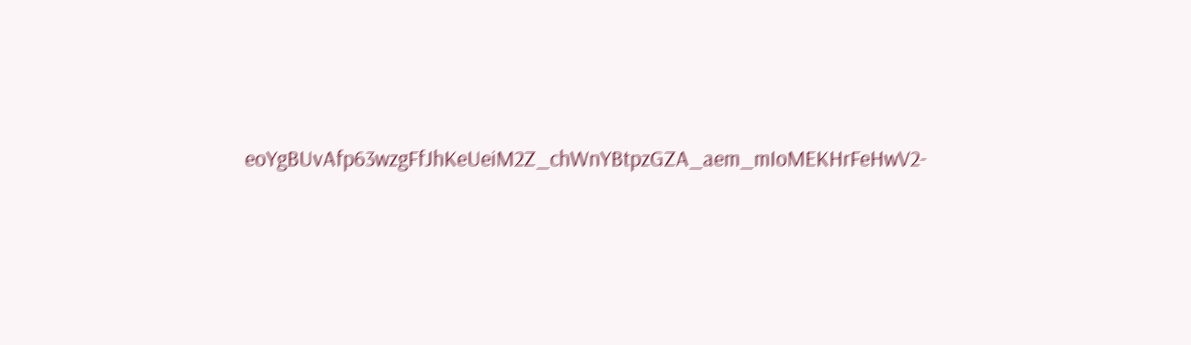eoYgBUvAfp63wzgFfJhKeUeiM2Z_chWnYBtpzGZA_aem_mIoMEKHrFeHwV2-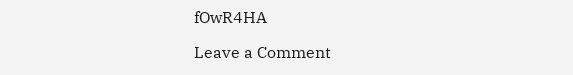fOwR4HA

Leave a Comment